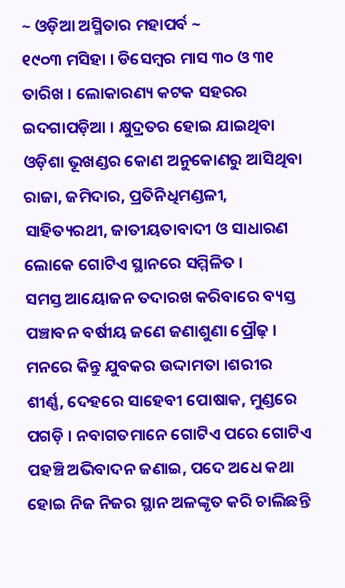~ ଓଡ଼ିଆ ଅସ୍ମିତାର ମହାପର୍ବ ~
୧୯୦୩ ମସିହା । ଡିସେମ୍ବର ମାସ ୩୦ ଓ ୩୧ ତାରିଖ । ଲୋକାରଣ୍ୟ କଟକ ସହରର ଇଦଗାପଡ଼ିଆ । କ୍ଷୁଦ୍ରତର ହୋଇ ଯାଇଥିବା ଓଡ଼ିଶା ଭୂଖଣ୍ଡର କୋଣ ଅନୁକୋଣରୁ ଆସିଥିବା ରାଜା, ଜମିଦାର, ପ୍ରତିନିଧିମଣ୍ଡଳୀ, ସାହିତ୍ୟରଥୀ, ଜାତୀୟତାବାଦୀ ଓ ସାଧାରଣ ଲୋକେ ଗୋଟିଏ ସ୍ଥାନରେ ସମ୍ମିଳିତ ।
ସମସ୍ତ ଆୟୋଜନ ତଦାରଖ କରିବାରେ ବ୍ୟସ୍ତ ପଞ୍ଚାବନ ବର୍ଷୀୟ ଜଣେ ଜଣାଶୁଣା ପ୍ରୌଢ଼ । ମନରେ କିନ୍ତୁ ଯୁବକର ଉଦ୍ଦାମତା ।ଶରୀର ଶୀର୍ଣ୍ଣ, ଦେହରେ ସାହେବୀ ପୋଷାକ, ମୁଣ୍ଡରେ ପଗଡ଼ି । ନବାଗତମାନେ ଗୋଟିଏ ପରେ ଗୋଟିଏ ପହଞ୍ଚି ଅଭିବାଦନ ଜଣାଇ, ପଦେ ଅଧେ କଥା ହୋଇ ନିଜ ନିଜର ସ୍ଥାନ ଅଳଙ୍କୃତ କରି ଚାଲିଛନ୍ତି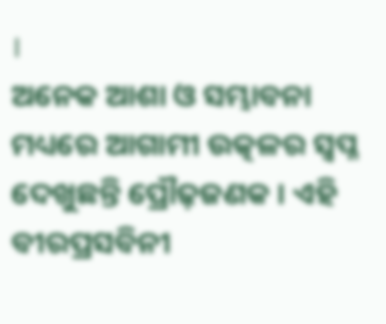।
ଅନେକ ଆଶା ଓ ସମ୍ଭାବନା ମଧ୍ୟରେ ଆଗାମୀ ଉତ୍କଳର ସ୍ଵପ୍ନ ଦେଖୁଛନ୍ତି ପ୍ରୌଢ଼ଜଣକ । ଏହି ବୀରପ୍ରସବିନୀ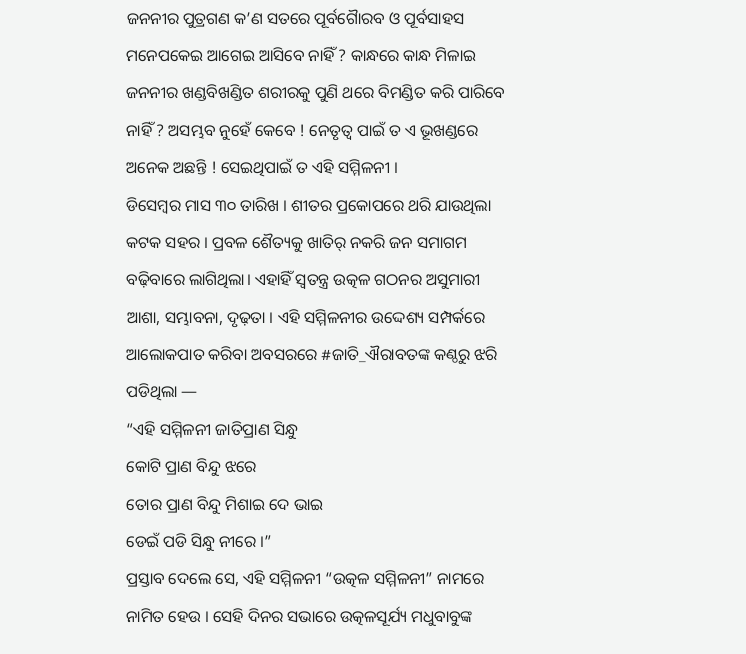ଜନନୀର ପୁତ୍ରଗଣ କ’ଣ ସତରେ ପୂର୍ବଗୋୖରବ ଓ ପୂର୍ବସାହସ ମନେପକେଇ ଆଗେଇ ଆସିବେ ନାହିଁ ? କାନ୍ଧରେ କାନ୍ଧ ମିଳାଇ ଜନନୀର ଖଣ୍ଡବିଖଣ୍ଡିତ ଶରୀରକୁ ପୁଣି ଥରେ ବିମଣ୍ଡିତ କରି ପାରିବେ ନାହିଁ ? ଅସମ୍ଭବ ନୁହେଁ କେବେ ! ନେତୃତ୍ଵ ପାଇଁ ତ ଏ ଭୂଖଣ୍ଡରେ ଅନେକ ଅଛନ୍ତି ! ସେଇଥିପାଇଁ ତ ଏହି ସମ୍ମିଳନୀ ।
ଡିସେମ୍ବର ମାସ ୩୦ ତାରିଖ । ଶୀତର ପ୍ରକୋପରେ ଥରି ଯାଉଥିଲା କଟକ ସହର । ପ୍ରବଳ ଶୈତ୍ୟକୁ ଖାତିର୍ ନକରି ଜନ ସମାଗମ ବଢ଼ିବାରେ ଲାଗିଥିଲା। ଏହାହିଁ ସ୍ଵତନ୍ତ୍ର ଉତ୍କଳ ଗଠନର ଅସୁମାରୀ ଆଶା, ସମ୍ଭାବନା, ଦୃଢ଼ତା । ଏହି ସମ୍ମିଳନୀର ଉଦ୍ଦେଶ୍ୟ ସମ୍ପର୍କରେ ଆଲୋକପାତ କରିବା ଅବସରରେ #ଜାତି_ଐରାବତଙ୍କ କଣ୍ଠରୁ ଝରି ପଡିଥିଲା —
“ଏହି ସମ୍ମିଳନୀ ଜାତିପ୍ରାଣ ସିନ୍ଧୁ
କୋଟି ପ୍ରାଣ ବିନ୍ଦୁ ଝରେ
ତୋର ପ୍ରାଣ ବିନ୍ଦୁ ମିଶାଇ ଦେ ଭାଇ
ଡେଇଁ ପଡି ସିନ୍ଧୁ ନୀରେ ।”
ପ୍ରସ୍ତାବ ଦେଲେ ସେ, ଏହି ସମ୍ମିଳନୀ “ଉତ୍କଳ ସମ୍ମିଳନୀ” ନାମରେ ନାମିତ ହେଉ । ସେହି ଦିନର ସଭାରେ ଉତ୍କଳସୂର୍ଯ୍ୟ ମଧୁବାବୁଙ୍କ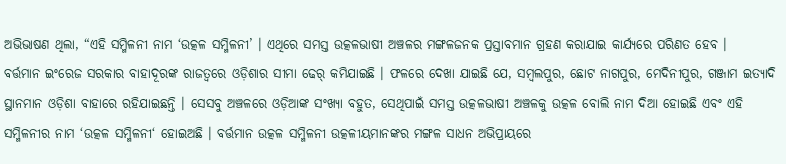ଅଭିଭାଷଣ ଥିଲା, “ଏହି ସମ୍ମିଳନୀ ନାମ ‘ଉତ୍କଳ ସମ୍ମିଳନୀ’ । ଏଥିରେ ସମସ୍ତ ଉତ୍କଳଭାଷୀ ଅଞ୍ଚଳର ମଙ୍ଗଳଜନକ ପ୍ରସ୍ତାବମାନ ଗ୍ରହଣ କରାଯାଇ କାର୍ଯ୍ୟରେ ପରିଣତ ହେବ ।
ବର୍ତ୍ତମାନ ଇଂରେଜ ସରକାର ବାହାଦୂରଙ୍କ ରାଜତ୍ଵରେ ଓଡ଼ିଶାର ସୀମା ଢେର୍ କମିଯାଇଛି । ଫଳରେ ଦେଖା ଯାଇଛି ଯେ, ସମ୍ବଲପୁର, ଛୋଟ ନାଗପୁର, ମେଦିନୀପୁର, ଗଞ୍ଜାମ ଇତ୍ୟାଦି ସ୍ଥାନମାନ ଓଡ଼ିଶା ବାହାରେ ରହିଯାଇଛନ୍ତି । ସେସବୁ ଅଞ୍ଚଳରେ ଓଡ଼ିଆଙ୍କ ସଂଖ୍ୟା ବହୁତ, ସେଥିପାଇଁ ସମସ୍ତ ଉତ୍କଳଭାଷୀ ଅଞ୍ଚଳକୁ ଉତ୍କଳ ବୋଲି ନାମ ଦିଆ ହୋଇଛି ଏବଂ ଏହି ସମ୍ମିଳନୀର ନାମ ‘ଉତ୍କଳ ସମ୍ମିଳନୀ‘ ହୋଇଅଛି । ବର୍ତ୍ତମାନ ଉତ୍କଳ ସମ୍ମିଳନୀ ଉତ୍କଳୀୟମାନଙ୍କର ମଙ୍ଗଳ ସାଧନ ଅଭିପ୍ରାୟରେ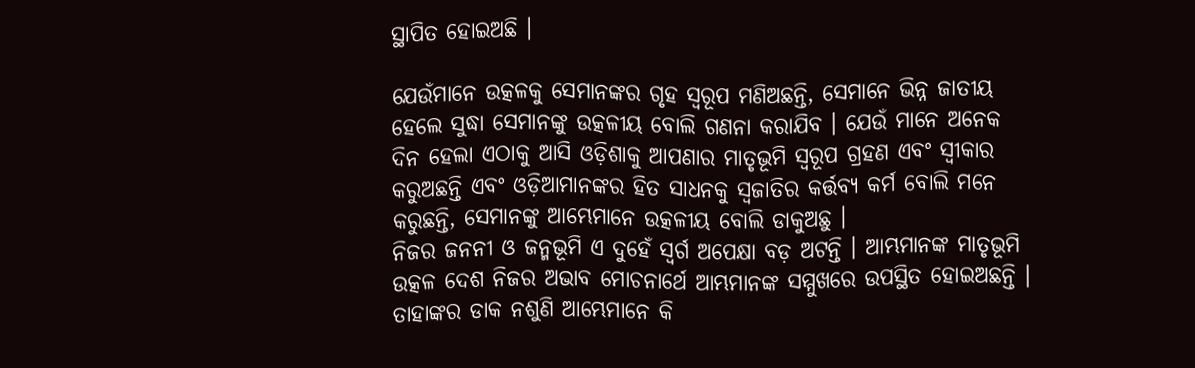ସ୍ଥାପିତ ହୋଇଅଛି ।

ଯେଉଁମାନେ ଉତ୍କଳକୁ ସେମାନଙ୍କର ଗୃହ ସ୍ଵରୂପ ମଣିଅଛନ୍ତି, ସେମାନେ ଭିନ୍ନ ଜାତୀୟ ହେଲେ ସୁଦ୍ଧା ସେମାନଙ୍କୁ ଉତ୍କଳୀୟ ବୋଲି ଗଣନା କରାଯିବ । ଯେଉଁ ମାନେ ଅନେକ ଦିନ ହେଲା ଏଠାକୁ ଆସି ଓଡ଼ିଶାକୁ ଆପଣାର ମାତୃଭୂମି ସ୍ଵରୂପ ଗ୍ରହଣ ଏବଂ ସ୍ଵୀକାର କରୁଅଛନ୍ତି ଏବଂ ଓଡ଼ିଆମାନଙ୍କର ହିତ ସାଧନକୁ ସ୍ଵଜାତିର କର୍ତ୍ତବ୍ୟ କର୍ମ ବୋଲି ମନେ କରୁଛନ୍ତି, ସେମାନଙ୍କୁ ଆମ୍ଭେମାନେ ଉତ୍କଳୀୟ ବୋଲି ଡାକୁଅଛୁ ।
ନିଜର ଜନନୀ ଓ ଜନ୍ମଭୂମି ଏ ଦୁହେଁ ସ୍ଵର୍ଗ ଅପେକ୍ଷା ବଡ଼ ଅଟନ୍ତି । ଆମ୍ଭମାନଙ୍କ ମାତୃଭୂମି ଉତ୍କଳ ଦେଶ ନିଜର ଅଭାବ ମୋଚନାର୍ଥେ ଆମ୍ଭମାନଙ୍କ ସମ୍ମୁଖରେ ଉପସ୍ଥିତ ହୋଇଅଛନ୍ତି । ତାହାଙ୍କର ଡାକ ନଶୁଣି ଆମ୍ଭେମାନେ କି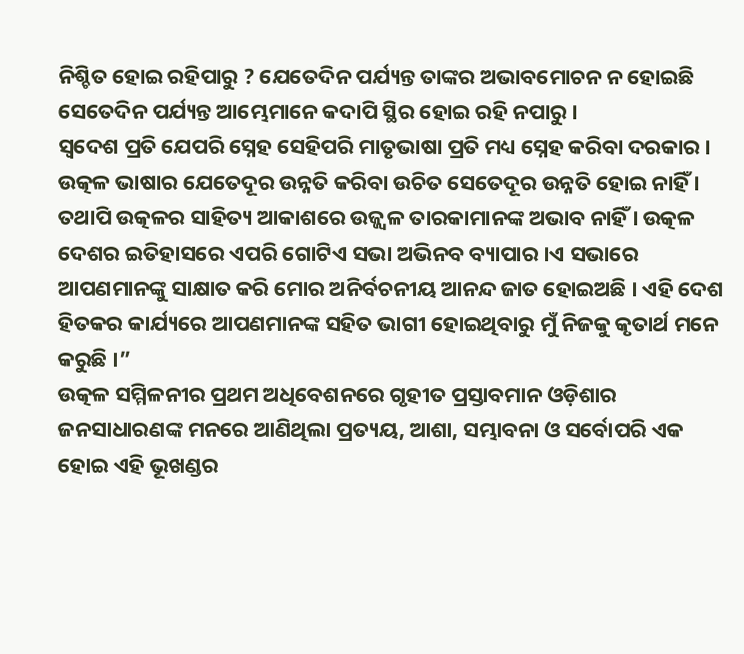ନିଶ୍ଚିତ ହୋଇ ରହିପାରୁ ? ଯେତେଦିନ ପର୍ଯ୍ୟନ୍ତ ତାଙ୍କର ଅଭାବମୋଚନ ନ ହୋଇଛି ସେତେଦିନ ପର୍ଯ୍ୟନ୍ତ ଆମ୍ଭେମାନେ କଦାପି ସ୍ଥିର ହୋଇ ରହି ନପାରୁ ।
ସ୍ବଦେଶ ପ୍ରତି ଯେପରି ସ୍ନେହ ସେହିପରି ମାତୃଭାଷା ପ୍ରତି ମଧ୍ୟ ସ୍ନେହ କରିବା ଦରକାର । ଉତ୍କଳ ଭାଷାର ଯେତେଦୂର ଉନ୍ନତି କରିବା ଉଚିତ ସେତେଦୂର ଉନ୍ନତି ହୋଇ ନାହିଁ । ତଥାପି ଉତ୍କଳର ସାହିତ୍ୟ ଆକାଶରେ ଉଜ୍ଜ୍ୱଳ ତାରକାମାନଙ୍କ ଅଭାବ ନାହିଁ । ଉତ୍କଳ ଦେଶର ଇତିହାସରେ ଏପରି ଗୋଟିଏ ସଭା ଅଭିନବ ବ୍ୟାପାର ।ଏ ସଭାରେ ଆପଣମାନଙ୍କୁ ସାକ୍ଷାତ କରି ମୋର ଅନିର୍ବଚନୀୟ ଆନନ୍ଦ ଜାତ ହୋଇଅଛି । ଏହି ଦେଶ ହିତକର କାର୍ଯ୍ୟରେ ଆପଣମାନଙ୍କ ସହିତ ଭାଗୀ ହୋଇଥିବାରୁ ମୁଁ ନିଜକୁ କୃତାର୍ଥ ମନେ କରୁଛି ।”
ଉତ୍କଳ ସମ୍ମିଳନୀର ପ୍ରଥମ ଅଧିବେଶନରେ ଗୃହୀତ ପ୍ରସ୍ତାବମାନ ଓଡ଼ିଶାର ଜନସାଧାରଣଙ୍କ ମନରେ ଆଣିଥିଲା ପ୍ରତ୍ୟୟ, ଆଶା, ସମ୍ଭାବନା ଓ ସର୍ବୋପରି ଏକ ହୋଇ ଏହି ଭୂଖଣ୍ଡର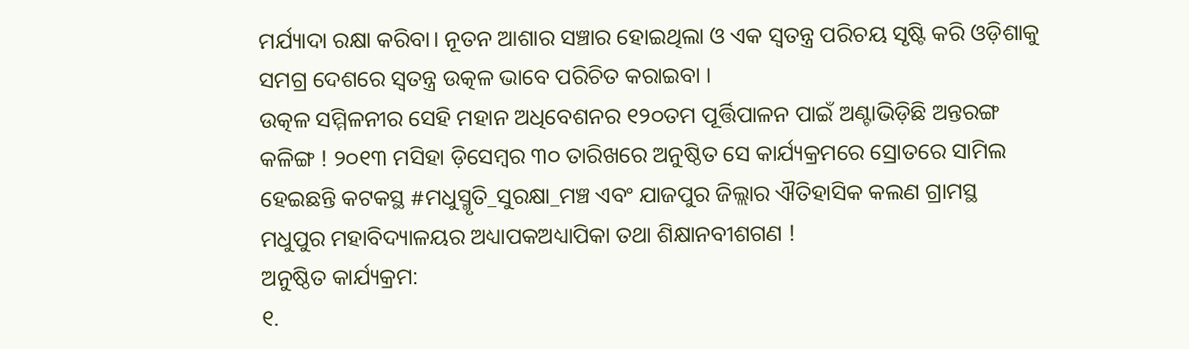ମର୍ଯ୍ୟାଦା ରକ୍ଷା କରିବା। ନୂତନ ଆଶାର ସଞ୍ଚାର ହୋଇଥିଲା ଓ ଏକ ସ୍ବତନ୍ତ୍ର ପରିଚୟ ସୃଷ୍ଟି କରି ଓଡ଼ିଶାକୁ ସମଗ୍ର ଦେଶରେ ସ୍ଵତନ୍ତ୍ର ଉତ୍କଳ ଭାବେ ପରିଚିତ କରାଇବା ।
ଉତ୍କଳ ସମ୍ମିଳନୀର ସେହି ମହାନ ଅଧିବେଶନର ୧୨୦ତମ ପୂର୍ତ୍ତିପାଳନ ପାଇଁ ଅଣ୍ଟାଭିଡ଼ିଛି ଅନ୍ତରଙ୍ଗ କଳିଙ୍ଗ ! ୨୦୧୩ ମସିହା ଡ଼ିସେମ୍ବର ୩୦ ତାରିଖରେ ଅନୁଷ୍ଠିତ ସେ କାର୍ଯ୍ୟକ୍ରମରେ ସ୍ରୋତରେ ସାମିଲ ହେଇଛନ୍ତି କଟକସ୍ଥ #ମଧୁସ୍ମୃତି_ସୁରକ୍ଷା_ମଞ୍ଚ ଏବଂ ଯାଜପୁର ଜିଲ୍ଲାର ଐତିହାସିକ କଲଣ ଗ୍ରାମସ୍ଥ ମଧୁପୁର ମହାବିଦ୍ୟାଳୟର ଅଧ୍ୟାପକଅଧ୍ୟାପିକା ତଥା ଶିକ୍ଷାନବୀଶଗଣ !
ଅନୁଷ୍ଠିତ କାର୍ଯ୍ୟକ୍ରମ:
୧.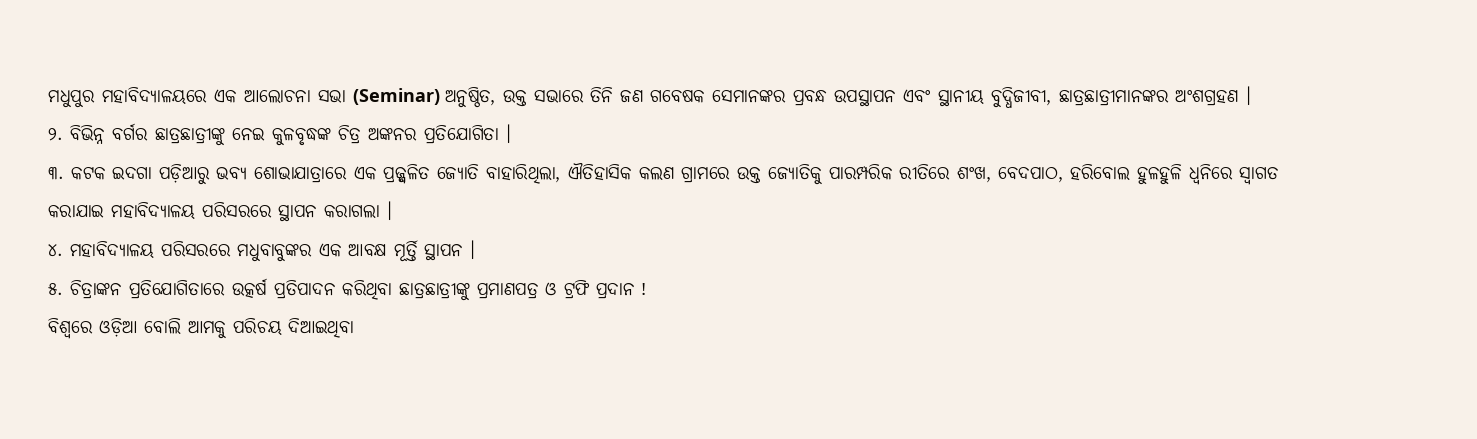ମଧୁପୁର ମହାବିଦ୍ୟାଳୟରେ ଏକ ଆଲୋଚନା ସଭା (Seminar) ଅନୁଷ୍ଠିତ, ଉକ୍ତ ସଭାରେ ତିନି ଜଣ ଗବେଷକ ସେମାନଙ୍କର ପ୍ରବନ୍ଧ ଉପସ୍ଥାପନ ଏବଂ ସ୍ଥାନୀୟ ବୁଦ୍ଧିଜୀବୀ, ଛାତ୍ରଛାତ୍ରୀମାନଙ୍କର ଅଂଶଗ୍ରହଣ ।
୨. ବିଭିନ୍ନ ବର୍ଗର ଛାତ୍ରଛାତ୍ରୀଙ୍କୁ ନେଇ କୁଳବୃଦ୍ଧଙ୍କ ଚିତ୍ର ଅଙ୍କନର ପ୍ରତିଯୋଗିତା ।
୩. କଟକ ଇଦଗା ପଡ଼ିଆରୁ ଭବ୍ୟ ଶୋଭାଯାତ୍ରାରେ ଏକ ପ୍ରଜ୍ଜ୍ଵଳିତ ଜ୍ୟୋତି ବାହାରିଥିଲା, ଐତିହାସିକ କଲଣ ଗ୍ରାମରେ ଉକ୍ତ ଜ୍ୟୋତିକୁ ପାରମ୍ପରିକ ରୀତିରେ ଶଂଖ, ବେଦପାଠ, ହରିବୋଲ ହୁଳହୁଳି ଧ୍ୱନିରେ ସ୍ବାଗତ କରାଯାଇ ମହାବିଦ୍ୟାଳୟ ପରିସରରେ ସ୍ଥାପନ କରାଗଲା ।
୪. ମହାବିଦ୍ୟାଳୟ ପରିସରରେ ମଧୁବାବୁଙ୍କର ଏକ ଆବକ୍ଷ ମୂର୍ତ୍ତି ସ୍ଥାପନ ।
୫. ଚିତ୍ରାଙ୍କନ ପ୍ରତିଯୋଗିତାରେ ଉତ୍କର୍ଷ ପ୍ରତିପାଦନ କରିଥିବା ଛାତ୍ରଛାତ୍ରୀଙ୍କୁ ପ୍ରମାଣପତ୍ର ଓ ଟ୍ରଫି ପ୍ରଦାନ !
ବିଶ୍ୱରେ ଓଡ଼ିଆ ବୋଲି ଆମକୁ ପରିଚୟ ଦିଆଇଥିବା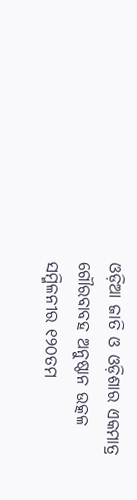ଓଡ଼ିଆ ଜାତି ଓ ଓଡ଼ିଶାର ଏକମାତ୍ର ଗୌରବାବହ ଅନୁଷ୍ଠାନ ଉତ୍କଳ ସମ୍ମିଳନୀର ୧୨୦ତମ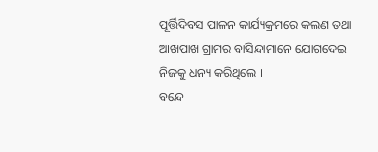ପୂର୍ତ୍ତିଦିବସ ପାଳନ କାର୍ଯ୍ୟକ୍ରମରେ କଲଣ ତଥା ଆଖପାଖ ଗ୍ରାମର ବାସିନ୍ଦାମାନେ ଯୋଗଦେଇ ନିଜକୁ ଧନ୍ୟ କରିଥିଲେ ।
ବନ୍ଦେ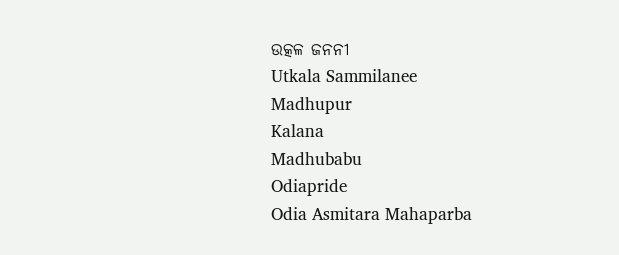ଉତ୍କଳ ଜନନୀ
Utkala Sammilanee
Madhupur
Kalana
Madhubabu
Odiapride
Odia Asmitara Mahaparba